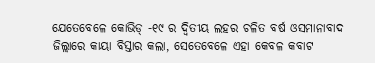ଯେତେବେଳେ କୋଭିଡ୍ -୧୯ ର ଦ୍ୱିତୀୟ ଲହର ଚଳିତ ବର୍ଷ ଓସମାନାବାଦ ଜିଲ୍ଲାରେ କାୟା ବିସ୍ତାର କଲା, ସେତେବେଳେ ଏହା କେବଳ କବାଟ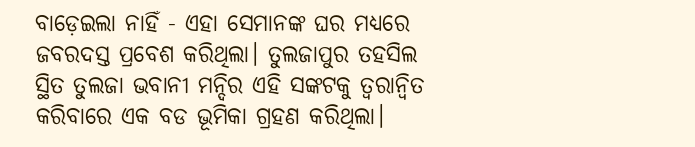ବାଡ଼େଇଲା ନାହିଁ - ଏହା ସେମାନଙ୍କ ଘର ମଧ୍ୟରେ ଜବରଦସ୍ତ ପ୍ରବେଶ କରିଥିଲା। ତୁଲଜାପୁର ତହସିଲ ସ୍ଥିତ ତୁଲଜା ଭବାନୀ ମନ୍ଦିର ଏହି ସଙ୍କଟକୁ ତ୍ୱରାନ୍ୱିତ କରିବାରେ ଏକ ବଡ ଭୂମିକା ଗ୍ରହଣ କରିଥିଲା।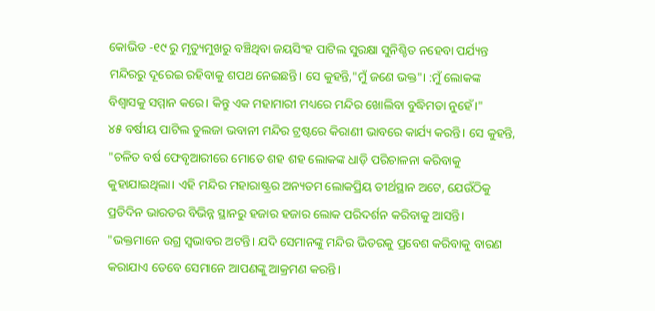କୋଭିଡ -୧୯ ରୁ ମୃତ୍ୟୁମୁଖରୁ ବଞ୍ଚିଥିବା ଜୟସିଂହ ପାଟିଲ ସୁରକ୍ଷା ସୁନିଶ୍ଚିତ ନହେବା ପର୍ଯ୍ୟନ୍ତ ମନ୍ଦିରରୁ ଦୂରେଇ ରହିବାକୁ ଶପଥ ନେଇଛନ୍ତି। ସେ କୁହନ୍ତି,"ମୁଁ ଜଣେ ଭକ୍ତ"। :ମୁଁ ଲୋକଙ୍କ ବିଶ୍ୱାସକୁ ସମ୍ମାନ କରେ। କିନ୍ତୁ ଏକ ମହାମାରୀ ମଧ୍ୟରେ ମନ୍ଦିର ଖୋଲିବା ବୁଦ୍ଧିମତା ନୁହେଁ।"
୪୫ ବର୍ଷୀୟ ପାଟିଲ ତୁଲଜା ଭବାନୀ ମନ୍ଦିର ଟ୍ରଷ୍ଟରେ କିରାଣୀ ଭାବରେ କାର୍ଯ୍ୟ କରନ୍ତି। ସେ କୁହନ୍ତି, "ଚଳିତ ବର୍ଷ ଫେବୃଆରୀରେ ମୋତେ ଶହ ଶହ ଲୋକଙ୍କ ଧାଡ଼ି ପରିଚାଳନା କରିବାକୁ କୁହାଯାଇଥିଲା। ଏହି ମନ୍ଦିର ମହାରାଷ୍ଟ୍ରର ଅନ୍ୟତମ ଲୋକପ୍ରିୟ ତୀର୍ଥସ୍ଥାନ ଅଟେ, ଯେଉଁଠିକୁ ପ୍ରତିଦିନ ଭାରତର ବିଭିନ୍ନ ସ୍ଥାନରୁ ହଜାର ହଜାର ଲୋକ ପରିଦର୍ଶନ କରିବାକୁ ଆସନ୍ତି। "ଭକ୍ତମାନେ ଉଗ୍ର ସ୍ୱଭାବର ଅଟନ୍ତି। ଯଦି ସେମାନଙ୍କୁ ମନ୍ଦିର ଭିତରକୁ ପ୍ରବେଶ କରିବାକୁ ବାରଣ କରାଯାଏ ତେବେ ସେମାନେ ଆପଣଙ୍କୁ ଆକ୍ରମଣ କରନ୍ତି।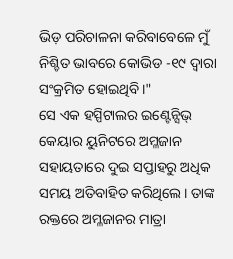ଭିଡ଼ ପରିଚାଳନା କରିବାବେଳେ ମୁଁ ନିଶ୍ଚିତ ଭାବରେ କୋଭିଡ -୧୯ ଦ୍ୱାରା ସଂକ୍ରମିତ ହୋଇଥିବି।"
ସେ ଏକ ହସ୍ପିଟାଲର ଇଣ୍ଟେନ୍ସିଭ୍ କେୟାର ୟୁନିଟରେ ଅମ୍ଳଜାନ ସହାୟତାରେ ଦୁଇ ସପ୍ତାହରୁ ଅଧିକ ସମୟ ଅତିବାହିତ କରିଥିଲେ। ତାଙ୍କ ରକ୍ତରେ ଅମ୍ଳଜାନର ମାତ୍ରା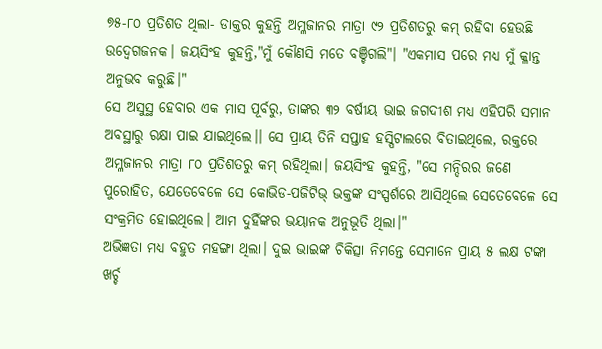୭୫-୮୦ ପ୍ରତିଶତ ଥିଲା- ଡାକ୍ତର କୁହନ୍ତି ଅମ୍ଳଜାନର ମାତ୍ରା ୯୨ ପ୍ରତିଶତରୁ କମ୍ ରହିବା ହେଉଛି ଉଦ୍ବେଗଜନକ। ଜୟସିଂହ କୁହନ୍ତି,"ମୁଁ କୌଣସି ମତେ ବଞ୍ଚିଗଲି"। "ଏକମାସ ପରେ ମଧ୍ୟ ମୁଁ କ୍ଳାନ୍ତ ଅନୁଭବ କରୁଛି।"
ସେ ଅସୁସ୍ଥ ହେବାର ଏକ ମାସ ପୂର୍ବରୁ, ତାଙ୍କର ୩୨ ବର୍ଷୀୟ ଭାଇ ଜଗଦୀଶ ମଧ୍ୟ ଏହିପରି ସମାନ ଅବସ୍ଥାରୁ ରକ୍ଷା ପାଇ ଯାଇଥିଲେ।। ସେ ପ୍ରାୟ ତିନି ସପ୍ତାହ ହସ୍ପିଟାଲରେ ବିତାଇଥିଲେ, ରକ୍ତରେ ଅମ୍ଳଜାନର ମାତ୍ରା ୮୦ ପ୍ରତିଶତରୁ କମ୍ ରହିଥିଲା। ଜୟସିଂହ କୁହନ୍ତି, "ସେ ମନ୍ଦିରର ଜଣେ ପୁରୋହିତ, ଯେତେବେଳେ ସେ କୋଭିଡ-ପଜିଟିଭ୍ ଭକ୍ତଙ୍କ ସଂସ୍ପର୍ଶରେ ଆସିଥିଲେ ସେତେବେଳେ ସେ ସଂକ୍ରମିତ ହୋଇଥିଲେ। ଆମ ଦୁହିଁଙ୍କର ଭୟାନକ ଅନୁଭୂତି ଥିଲା।"
ଅଭିଜ୍ଞତା ମଧ୍ୟ ବହୁତ ମହଙ୍ଗା ଥିଲା। ଦୁଇ ଭାଇଙ୍କ ଚିକିତ୍ସା ନିମନ୍ତେ ସେମାନେ ପ୍ରାୟ ୫ ଲକ୍ଷ ଟଙ୍କା ଖର୍ଚ୍ଚ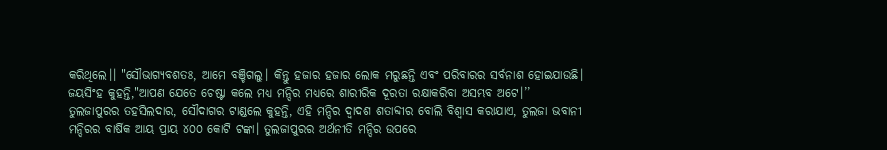କରିଥିଲେ।। "ସୌଭାଗ୍ୟବଶତଃ, ଆମେ ବଞ୍ଚିଗଲୁ। କିନ୍ତୁ ହଜାର ହଜାର ଲୋକ ମରୁଛନ୍ତି ଏବଂ ପରିବାରର ସର୍ବନାଶ ହୋଇଯାଉଛି। ଜୟସିଂହ କୁହନ୍ତି,"ଆପଣ ଯେତେ ଚେଷ୍ଟା କଲେ ମଧ୍ୟ ମନ୍ଦିର ମଧ୍ୟରେ ଶାରୀରିକ ଦୂରତା ରକ୍ଷାକରିବା ଅସମ୍ଭବ ଅଟେ।’’
ତୁଲଜାପୁରର ତହସିଲଦାର, ସୌଦାଗର ଟାଣ୍ଡଲେ କୁହନ୍ତି, ଏହି ମନ୍ଦିର ଦ୍ୱାଦଶ ଶତାବ୍ଦୀର ବୋଲି ବିଶ୍ୱାସ କରାଯାଏ, ତୁଲଜା ଭବାନୀ ମନ୍ଦିରର ବାର୍ଷିକ ଆୟ ପ୍ରାୟ ୪୦୦ କୋଟି ଟଙ୍କା। ତୁଲଜାପୁରର ଅର୍ଥନୀତି ମନ୍ଦିର ଉପରେ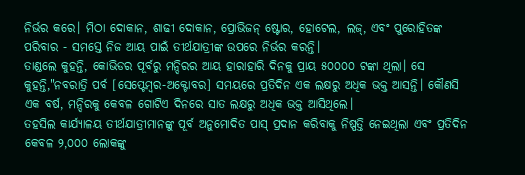ନିର୍ଭର କରେ। ମିଠା ଦୋକାନ, ଶାଢୀ ଦୋକାନ, ପ୍ରୋଭିଜନ୍ ଷ୍ଟୋର, ହୋଟେଲ, ଲଜ୍, ଏବଂ ପୁରୋହିତଙ୍କ ପରିବାର - ସମସ୍ତେ ନିଜ ଆୟ ପାଇଁ ତୀର୍ଥଯାତ୍ରୀଙ୍କ ଉପରେ ନିର୍ଭର କରନ୍ତି।
ତାଣ୍ଡଲେ କୁହନ୍ତି, କୋଭିଡର ପୂର୍ବରୁ ମନ୍ଦିରର ଆୟ ହାରାହାରି ଦିନକୁ ପ୍ରାୟ ୫୦୦୦୦ ଟଙ୍କା ଥିଲା। ସେ କୁହନ୍ତି,"ନବରାତ୍ରି ପର୍ବ [ସେପ୍ଟେମ୍ବର-ଅକ୍ଟୋବର] ସମୟରେ ପ୍ରତିଦିନ ଏକ ଲକ୍ଷରୁ ଅଧିକ ଭକ୍ତ ଆସନ୍ତି। କୌଣସି ଏକ ବର୍ଷ, ମନ୍ଦିରକୁ କେବଳ ଗୋଟିଏ ଦିନରେ ସାତ ଲକ୍ଷରୁ ଅଧିକ ଭକ୍ତ ଆସିଥିଲେ।
ତହସିଲ କାର୍ଯ୍ୟାଳୟ ତୀର୍ଥଯାତ୍ରୀମାନଙ୍କୁ ପୂର୍ବ ଅନୁମୋଦିତ ପାସ୍ ପ୍ରଦାନ କରିବାକୁ ନିଷ୍ପତ୍ତି ନେଇଥିଲା ଏବଂ ପ୍ରତିଦିନ କେବଳ ୨,୦୦୦ ଲୋକଙ୍କୁ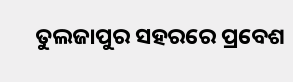ତୁଲଜାପୁର ସହରରେ ପ୍ରବେଶ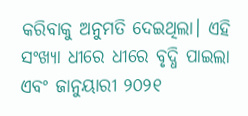କରିବାକୁ ଅନୁମତି ଦେଇଥିଲା। ଏହି ସଂଖ୍ୟା ଧୀରେ ଧୀରେ ବୃଦ୍ଧି ପାଇଲା ଏବଂ ଜାନୁୟାରୀ ୨୦୨୧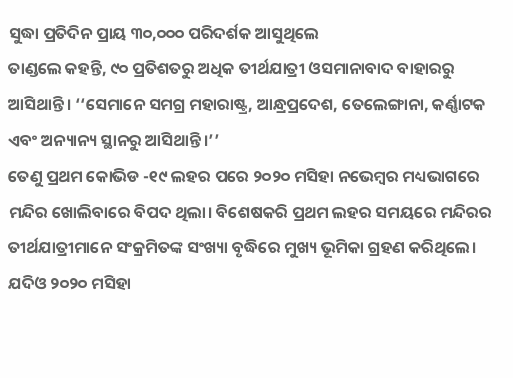ସୁଦ୍ଧା ପ୍ରତିଦିନ ପ୍ରାୟ ୩୦,୦୦୦ ପରିଦର୍ଶକ ଆସୁଥିଲେ
ତାଣ୍ଡଲେ କହନ୍ତି, ୯୦ ପ୍ରତିଶତରୁ ଅଧିକ ତୀର୍ଥଯାତ୍ରୀ ଓସମାନାବାଦ ବାହାରରୁ ଆସିଥାନ୍ତି। ‘‘ସେମାନେ ସମଗ୍ର ମହାରାଷ୍ଟ୍ର, ଆନ୍ଧ୍ରପ୍ରଦେଶ, ତେଲେଙ୍ଗାନା, କର୍ଣ୍ଣାଟକ ଏବଂ ଅନ୍ୟାନ୍ୟ ସ୍ଥାନରୁ ଆସିଥାନ୍ତି।’’
ତେଣୁ ପ୍ରଥମ କୋଭିଡ -୧୯ ଲହର ପରେ ୨୦୨୦ ମସିହା ନଭେମ୍ବର ମଧ୍ୟଭାଗରେ ମନ୍ଦିର ଖୋଲିବାରେ ବିପଦ ଥିଲା। ବିଶେଷକରି ପ୍ରଥମ ଲହର ସମୟରେ ମନ୍ଦିରର ତୀର୍ଥଯାତ୍ରୀମାନେ ସଂକ୍ରମିତଙ୍କ ସଂଖ୍ୟା ବୃଦ୍ଧିରେ ମୁଖ୍ୟ ଭୂମିକା ଗ୍ରହଣ କରିଥିଲେ।
ଯଦିଓ ୨୦୨୦ ମସିହା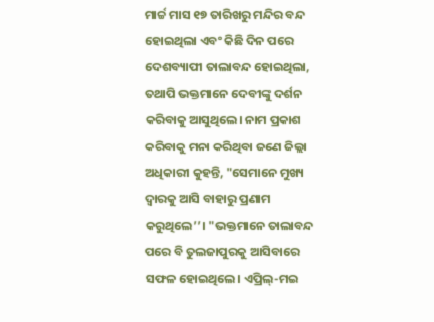ମାର୍ଚ୍ଚ ମାସ ୧୭ ତାରିଖରୁ ମନ୍ଦିର ବନ୍ଦ ହୋଇଥିଲା ଏବଂ କିଛି ଦିନ ପରେ ଦେଶବ୍ୟାପୀ ତାଲାବନ୍ଦ ହୋଇଥିଲା, ତଥାପି ଭକ୍ତମାନେ ଦେବୀଙ୍କୁ ଦର୍ଶନ କରିବାକୁ ଆସୁଥିଲେ। ନାମ ପ୍ରକାଶ କରିବାକୁ ମନା କରିଥିବା ଜଣେ ଜିଲ୍ଲା ଅଧିକାରୀ କୁହନ୍ତି, "ସେମାନେ ମୁଖ୍ୟ ଦ୍ୱାରକୁ ଆସି ବାହାରୁ ପ୍ରଣାମ କରୁଥିଲେ’’। "ଭକ୍ତମାନେ ତାଲାବନ୍ଦ ପରେ ବି ତୁଲଜାପୁରକୁ ଆସିବାରେ ସଫଳ ହୋଇଥିଲେ। ଏପ୍ରିଲ୍-ମଇ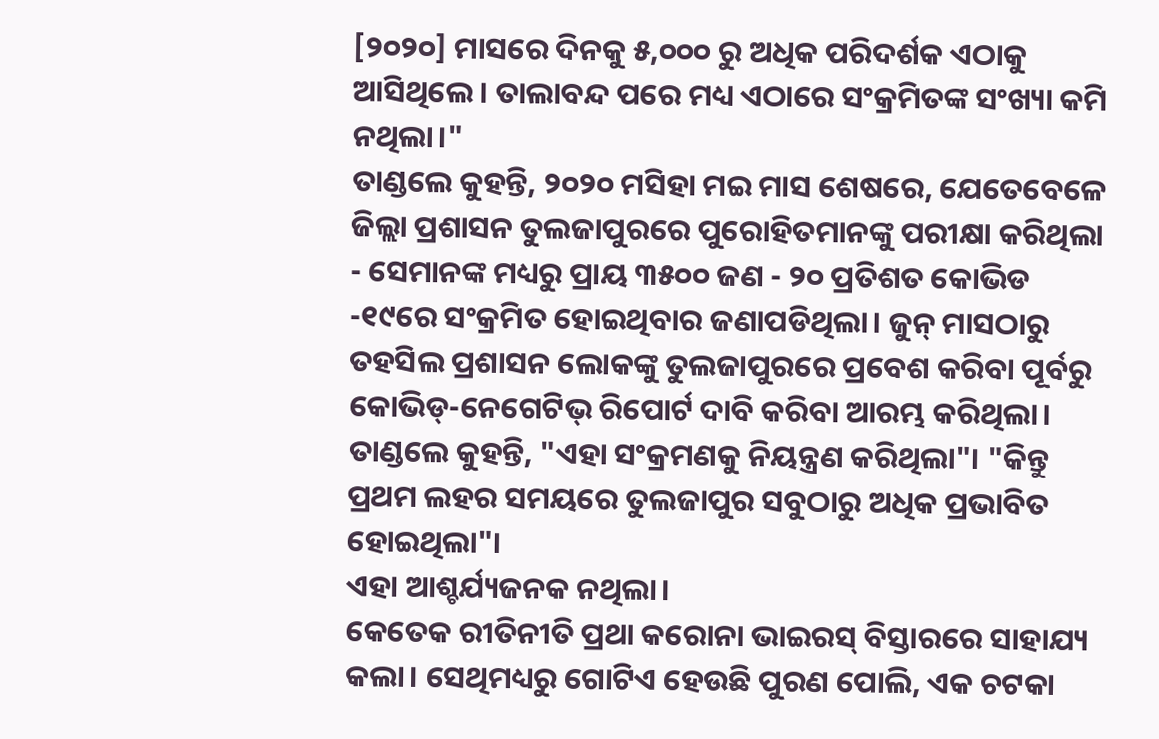[୨୦୨୦] ମାସରେ ଦିନକୁ ୫,୦୦୦ ରୁ ଅଧିକ ପରିଦର୍ଶକ ଏଠାକୁ ଆସିଥିଲେ। ତାଲାବନ୍ଦ ପରେ ମଧ୍ୟ ଏଠାରେ ସଂକ୍ରମିତଙ୍କ ସଂଖ୍ୟା କମି ନଥିଲା।"
ତାଣ୍ଡଲେ କୁହନ୍ତି, ୨୦୨୦ ମସିହା ମଇ ମାସ ଶେଷରେ, ଯେତେବେଳେ ଜିଲ୍ଲା ପ୍ରଶାସନ ତୁଲଜାପୁରରେ ପୁରୋହିତମାନଙ୍କୁ ପରୀକ୍ଷା କରିଥିଲା - ସେମାନଙ୍କ ମଧ୍ୟରୁ ପ୍ରାୟ ୩୫୦୦ ଜଣ - ୨୦ ପ୍ରତିଶତ କୋଭିଡ -୧୯ରେ ସଂକ୍ରମିତ ହୋଇଥିବାର ଜଣାପଡିଥିଲା। ଜୁନ୍ ମାସଠାରୁ ତହସିଲ ପ୍ରଶାସନ ଲୋକଙ୍କୁ ତୁଲଜାପୁରରେ ପ୍ରବେଶ କରିବା ପୂର୍ବରୁ କୋଭିଡ୍-ନେଗେଟିଭ୍ ରିପୋର୍ଟ ଦାବି କରିବା ଆରମ୍ଭ କରିଥିଲା। ତାଣ୍ଡଲେ କୁହନ୍ତି, "ଏହା ସଂକ୍ରମଣକୁ ନିୟନ୍ତ୍ରଣ କରିଥିଲା"। "କିନ୍ତୁ ପ୍ରଥମ ଲହର ସମୟରେ ତୁଲଜାପୁର ସବୁଠାରୁ ଅଧିକ ପ୍ରଭାବିତ ହୋଇଥିଲା"।
ଏହା ଆଶ୍ଚର୍ଯ୍ୟଜନକ ନଥିଲା।
କେତେକ ରୀତିନୀତି ପ୍ରଥା କରୋନା ଭାଇରସ୍ ବିସ୍ତାରରେ ସାହାଯ୍ୟ କଲା। ସେଥିମଧ୍ୟରୁ ଗୋଟିଏ ହେଉଛି ପୁରଣ ପୋଲି, ଏକ ଚଟକା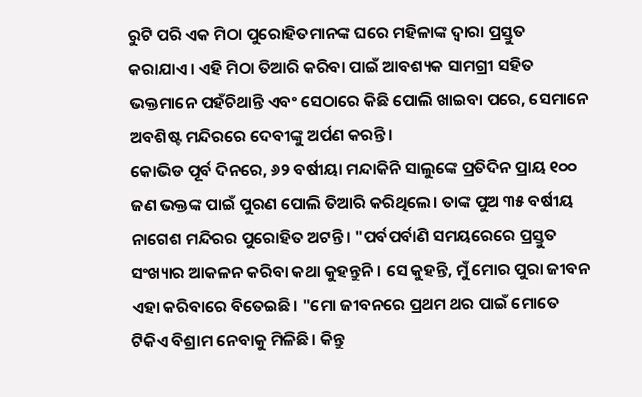ରୁଟି ପରି ଏକ ମିଠା ପୁରୋହିତମାନଙ୍କ ଘରେ ମହିଳାଙ୍କ ଦ୍ୱାରା ପ୍ରସ୍ତୁତ କରାଯାଏ। ଏହି ମିଠା ତିଆରି କରିବା ପାଇଁ ଆବଶ୍ୟକ ସାମଗ୍ରୀ ସହିତ ଭକ୍ତମାନେ ପହଁଚିଥାନ୍ତି ଏବଂ ସେଠାରେ କିଛି ପୋଲି ଖାଇବା ପରେ, ସେମାନେ ଅବଶିଷ୍ଟ ମନ୍ଦିରରେ ଦେବୀଙ୍କୁ ଅର୍ପଣ କରନ୍ତି।
କୋଭିଡ ପୂର୍ବ ଦିନରେ, ୬୨ ବର୍ଷୀୟା ମନ୍ଦାକିନି ସାଲୁଙ୍କେ ପ୍ରତିଦିନ ପ୍ରାୟ ୧୦୦ ଜଣ ଭକ୍ତଙ୍କ ପାଇଁ ପୁରଣ ପୋଲି ତିଆରି କରିଥିଲେ। ତାଙ୍କ ପୁଅ ୩୫ ବର୍ଷୀୟ ନାଗେଶ ମନ୍ଦିରର ପୁରୋହିତ ଅଟନ୍ତି। "ପର୍ବପର୍ବାଣି ସମୟରେରେ ପ୍ରସ୍ତୁତ ସଂଖ୍ୟାର ଆକଳନ କରିବା କଥା କୁହନ୍ତୁନି। ସେ କୁହନ୍ତି, ମୁଁ ମୋର ପୁରା ଜୀବନ ଏହା କରିବାରେ ବିତେଇଛି। "ମୋ ଜୀବନରେ ପ୍ରଥମ ଥର ପାଇଁ ମୋତେ ଟିକିଏ ବିଶ୍ରାମ ନେବାକୁ ମିଳିଛି। କିନ୍ତୁ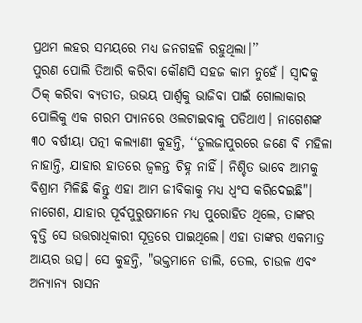ପ୍ରଥମ ଲହର ସମୟରେ ମଧ୍ୟ ଜନଗହଳି ରହୁଥିଲା।’’
ପୁରଣ ପୋଲି ତିଆରି କରିବା କୌଣସି ସହଜ କାମ ନୁହେଁ। ସ୍ୱାଦକୁ ଠିକ୍ କରିବା ବ୍ୟତୀତ, ଉଭୟ ପାର୍ଶ୍ୱକୁ ଭାଜିବା ପାଇଁ ଗୋଲାକାର ପୋଲିକୁ ଏକ ଗରମ ପ୍ୟାନରେ ଓଲଟାଇବାକୁ ପଡିଥାଏ। ନାଗେଶଙ୍କ ୩୦ ବର୍ଷୀୟା ପତ୍ନୀ କଲ୍ୟାଣୀ କୁହନ୍ତି, ‘‘ତୁଲଜାପୁରରେ ଜଣେ ବି ମହିଳା ନାହାନ୍ତି, ଯାହାର ହାତରେ ଜ୍ୱଳନ୍ତ ଚିହ୍ନ ନାହିଁ। ନିଶ୍ଚିତ ଭାବେ ଆମକୁ ବିଶ୍ରାମ ମିଳିଛି କିନ୍ତୁ ଏହା ଆମ ଜୀବିକାକୁ ମଧ୍ୟ ଧ୍ୱଂସ କରିଦେଇଛି"।
ନାଗେଶ, ଯାହାର ପୂର୍ବପୁରୁଷମାନେ ମଧ୍ୟ ପୁରୋହିତ ଥିଲେ, ତାଙ୍କର ବୃତ୍ତି ସେ ଉତ୍ତରାଧିକାରୀ ସୂତ୍ରରେ ପାଇଥିଲେ। ଏହା ତାଙ୍କର ଏକମାତ୍ର ଆୟର ଉତ୍ସ। ସେ କୁହନ୍ତି, "ଭକ୍ତମାନେ ଡାଲି, ତେଲ, ଚାଉଳ ଏବଂ ଅନ୍ୟାନ୍ୟ ରାସନ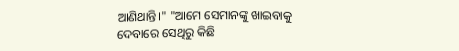ଆଣିଥାନ୍ତି।" "ଆମେ ସେମାନଙ୍କୁ ଖାଇବାକୁ ଦେବାରେ ସେଥିରୁ କିଛି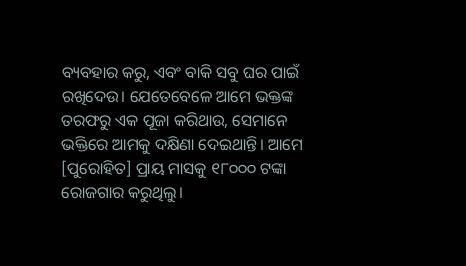ବ୍ୟବହାର କରୁ, ଏବଂ ବାକି ସବୁ ଘର ପାଇଁ ରଖିଦେଉ। ଯେତେବେଳେ ଆମେ ଭକ୍ତଙ୍କ ତରଫରୁ ଏକ ପୂଜା କରିଥାଉ, ସେମାନେ ଭକ୍ତିରେ ଆମକୁ ଦକ୍ଷିଣା ଦେଇଥାନ୍ତି। ଆମେ [ପୁରୋହିତ] ପ୍ରାୟ ମାସକୁ ୧୮୦୦୦ ଟଙ୍କା ରୋଜଗାର କରୁଥିଲୁ।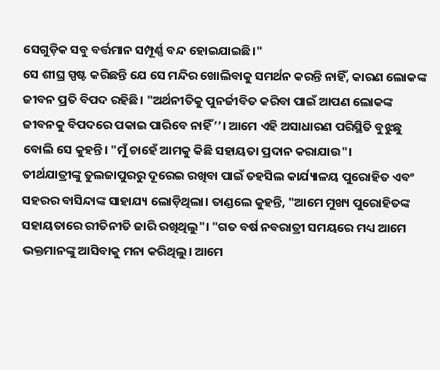ସେଗୁଡ଼ିକ ସବୁ ବର୍ତ୍ତମାନ ସମ୍ପୂର୍ଣ୍ଣ ବନ୍ଦ ହୋଇଯାଇଛି।"
ସେ ଶୀଘ୍ର ସ୍ପଷ୍ଟ କରିଛନ୍ତି ଯେ ସେ ମନ୍ଦିର ଖୋଲିବାକୁ ସମର୍ଥନ କରନ୍ତି ନାହିଁ, କାରଣ ଲୋକଙ୍କ ଜୀବନ ପ୍ରତି ବିପଦ ରହିଛି। "ଅର୍ଥନୀତିକୁ ପୁନର୍ଜୀବିତ କରିବା ପାଇଁ ଆପଣ ଲୋକଙ୍କ ଜୀବନକୁ ବିପଦରେ ପକାଇ ପାରିବେ ନାହିଁ’’। ଆମେ ଏହି ଅସାଧାରଣ ପରିସ୍ଥିତି ବୁଝୁଛୁ ବୋଲି ସେ କୁହନ୍ତି। "ମୁଁ ଚାହେଁ ଆମକୁ କିଛି ସହାୟତା ପ୍ରଦାନ କରାଯାଉ"।
ତୀର୍ଥଯାତ୍ରୀଙ୍କୁ ତୁଲଜାପୁରରୁ ଦୂରେଇ ରଖିବା ପାଇଁ ତହସିଲ କାର୍ଯ୍ୟାଳୟ ପୁରୋହିତ ଏବଂ ସହରର ବାସିନ୍ଦାଙ୍କ ସାହାଯ୍ୟ ଲୋଡ଼ିଥିଲା। ତାଣ୍ଡଲେ କୁହନ୍ତି, "ଆମେ ମୁଖ୍ୟ ପୁରୋହିତଙ୍କ ସହାୟତାରେ ରୀତିନୀତି ଜାରି ରଖିଥିଲୁ"। "ଗତ ବର୍ଷ ନବରାତ୍ରୀ ସମୟରେ ମଧ୍ୟ ଆମେ ଭକ୍ତମାନଙ୍କୁ ଆସିବାକୁ ମନା କରିଥିଲୁ। ଆମେ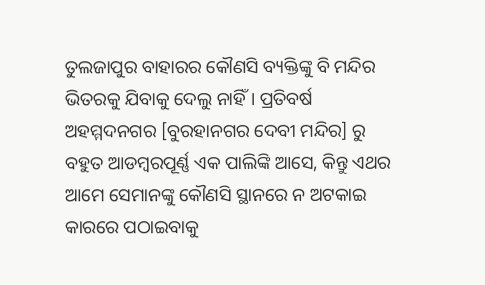ତୁଲଜାପୁର ବାହାରର କୌଣସି ବ୍ୟକ୍ତିଙ୍କୁ ବି ମନ୍ଦିର ଭିତରକୁ ଯିବାକୁ ଦେଲୁ ନାହିଁ। ପ୍ରତିବର୍ଷ ଅହମ୍ମଦନଗର [ବୁରହାନଗର ଦେବୀ ମନ୍ଦିର] ରୁ ବହୁତ ଆଡମ୍ବରପୂର୍ଣ୍ଣ ଏକ ପାଲିଙ୍କି ଆସେ, କିନ୍ତୁ ଏଥର ଆମେ ସେମାନଙ୍କୁ କୌଣସି ସ୍ଥାନରେ ନ ଅଟକାଇ କାରରେ ପଠାଇବାକୁ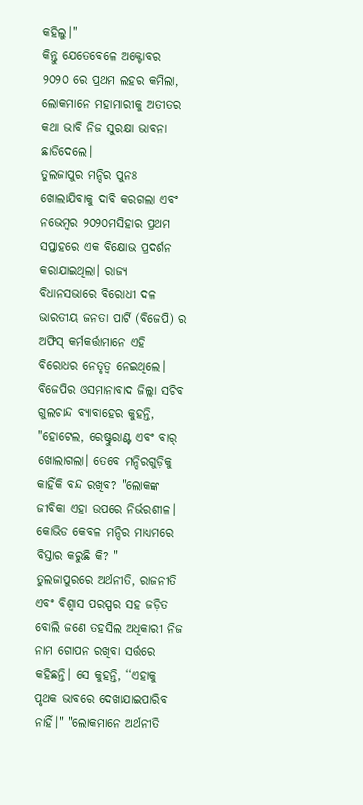କହିଲୁ।"
କିନ୍ତୁ ଯେତେବେଳେ ଅକ୍ଟୋବର ୨୦୨୦ ରେ ପ୍ରଥମ ଲହର କମିଲା, ଲୋକମାନେ ମହାମାରୀକୁ ଅତୀତର କଥା ଭାବି ନିଜ ସୁରକ୍ଷା ଭାବନା ଛାଡିଦେଲେ।
ତୁଲଜାପୁର ମନ୍ଦିର ପୁନଃ ଖୋଲାଯିବାକୁ ଦାବି କରଗଲା ଏବଂ ନଭେମ୍ବର ୨୦୨୦ମସିହାର ପ୍ରଥମ ସପ୍ତାହରେ ଏକ ବିକ୍ଷୋଭ ପ୍ରଦର୍ଶନ କରାଯାଇଥିଲା। ରାଜ୍ୟ ବିଧାନସଭାରେ ବିରୋଧୀ ଦଳ ଭାରତୀୟ ଜନତା ପାର୍ଟି (ବିଜେପି) ର ଅଫିସ୍ କର୍ମକର୍ତ୍ତାମାନେ ଏହି ବିରୋଧର ନେତୃତ୍ୱ ନେଇଥିଲେ। ବିଜେପିର ଓସମାନାବାଦ ଜିଲ୍ଲା ସଚିବ ଗୁଲଚାନ୍ଦ ବ୍ୟାବାହେର କୁହନ୍ତି, "ହୋଟେଲ, ରେଷ୍ଟୁରାଣ୍ଟ ଏବଂ ବାର୍ ଖୋଲାଗଲା। ତେବେ ମନ୍ଦିରଗୁଡ଼ିକୁ କାହିଁକି ବନ୍ଦ ରଖିବ? "ଲୋକଙ୍କ ଜୀବିକା ଏହା ଉପରେ ନିର୍ଭରଶୀଳ। କୋଭିଡ କେବଳ ମନ୍ଦିର ମାଧ୍ୟମରେ ବିସ୍ତାର କରୁଛି କି? "
ତୁଲଜାପୁରରେ ଅର୍ଥନୀତି, ରାଜନୀତି ଏବଂ ବିଶ୍ୱାସ ପରସ୍ପର ସହ ଜଡ଼ିତ ବୋଲି ଜଣେ ତହସିଲ ଅଧିକାରୀ ନିଜ ନାମ ଗୋପନ ରଖିବା ସର୍ତ୍ତରେ କହିଛନ୍ତି। ସେ କୁହନ୍ତି, ‘‘ଏହାକୁ ପୃଥକ ଭାବରେ ଦେଖାଯାଇପାରିବ ନାହିଁ।" "ଲୋକମାନେ ଅର୍ଥନୀତି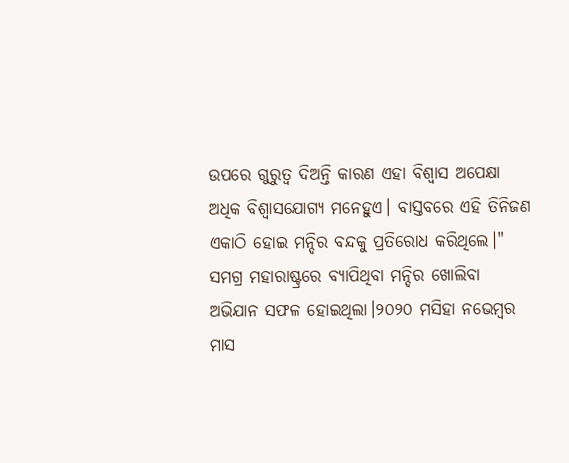ଉପରେ ଗୁରୁତ୍ୱ ଦିଅନ୍ତି କାରଣ ଏହା ବିଶ୍ୱାସ ଅପେକ୍ଷା ଅଧିକ ବିଶ୍ୱାସଯୋଗ୍ୟ ମନେହୁଏ। ବାସ୍ତବରେ ଏହି ତିନିଜଣ ଏକାଠି ହୋଇ ମନ୍ଦିର ବନ୍ଦକୁ ପ୍ରତିରୋଧ କରିଥିଲେ।"
ସମଗ୍ର ମହାରାଷ୍ଟ୍ରରେ ବ୍ୟାପିଥିବା ମନ୍ଦିର ଖୋଲିବା ଅଭିଯାନ ସଫଳ ହୋଇଥିଲା।୨୦୨୦ ମସିହା ନଭେମ୍ବର ମାସ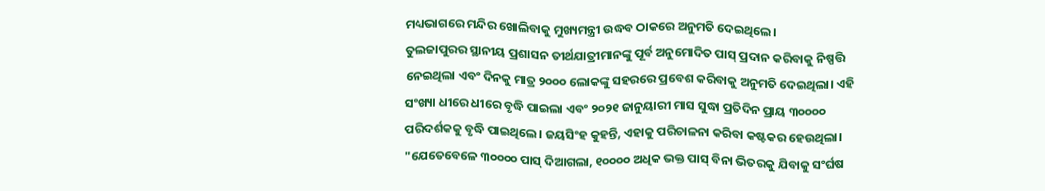ମଧ୍ୟଭାଗରେ ମନ୍ଦିର ଖୋଲିବାକୁ ମୁଖ୍ୟମନ୍ତ୍ରୀ ଉଦ୍ଧବ ଠାକରେ ଅନୁମତି ଦେଇଥିଲେ।
ତୁଲଜାପୁରର ସ୍ଥାନୀୟ ପ୍ରଶାସନ ତୀର୍ଥଯାତ୍ରୀମାନଙ୍କୁ ପୂର୍ବ ଅନୁମୋଦିତ ପାସ୍ ପ୍ରଦାନ କରିବାକୁ ନିଷ୍ପତ୍ତି ନେଇଥିଲା ଏବଂ ଦିନକୁ ମାତ୍ର ୨୦୦୦ ଲୋକଙ୍କୁ ସହରରେ ପ୍ରବେଶ କରିବାକୁ ଅନୁମତି ଦେଇଥିଲା। ଏହି ସଂଖ୍ୟା ଧୀରେ ଧୀରେ ବୃଦ୍ଧି ପାଇଲା ଏବଂ ୨୦୨୧ ଜାନୁୟାରୀ ମାସ ସୁଦ୍ଧା ପ୍ରତିଦିନ ପ୍ରାୟ ୩୦୦୦୦ ପରିଦର୍ଶକକୁ ବୃଦ୍ଧି ପାଇଥିଲେ। ଜୟସିଂହ କୁହନ୍ତି, ଏହାକୁ ପରିଚାଳନା କରିବା କଷ୍ଟକର ହେଉଥିଲା। "ଯେତେବେଳେ ୩୦୦୦୦ ପାସ୍ ଦିଆଗଲା, ୧୦୦୦୦ ଅଧିକ ଭକ୍ତ ପାସ୍ ବିନା ଭିତରକୁ ଯିବାକୁ ସଂର୍ଘଷ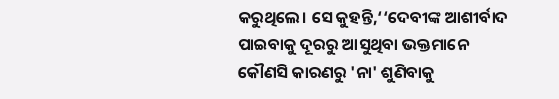କରୁଥିଲେ। ସେ କୁହନ୍ତି,‘‘ଦେବୀଙ୍କ ଆଶୀର୍ବାଦ ପାଇବାକୁ ଦୂରରୁ ଆସୁଥିବା ଭକ୍ତମାନେ କୌଣସି କାରଣରୁ 'ନା' ଶୁଣିବାକୁ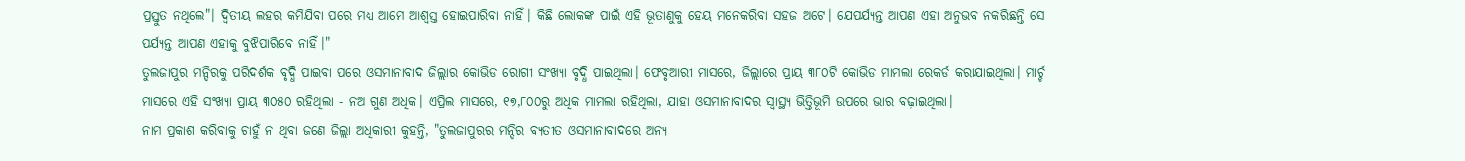ପ୍ରସ୍ତୁତ ନଥିଲେ"। ଦ୍ୱିତୀୟ ଲହର କମିଯିବା ପରେ ମଧ୍ୟ ଆମେ ଆଶ୍ୱସ୍ତ ହୋଇପାରିବା ନାହିଁ। କିଛି ଲୋକଙ୍କ ପାଇଁ ଏହି ଭୂତାଣୁକୁ ହେୟ ମନେକରିବା ସହଜ ଅଟେ। ଯେପର୍ଯ୍ୟନ୍ତ ଆପଣ ଏହା ଅନୁଭବ ନକରିଛନ୍ତି ସେ ପର୍ଯ୍ୟନ୍ତ ଆପଣ ଏହାକୁ ବୁଝିପାରିବେ ନାହିଁ।"
ତୁଲଜାପୁର ମନ୍ଦିରକୁ ପରିଦର୍ଶକ ବୃଦ୍ଧି ପାଇବା ପରେ ଓସମାନାବାଦ ଜିଲ୍ଲାର କୋଭିଡ ରୋଗୀ ସଂଖ୍ୟା ବୃଦ୍ଧି ପାଇଥିଲା। ଫେବୃଆରୀ ମାସରେ, ଜିଲ୍ଲାରେ ପ୍ରାୟ ୩୮୦ଟି କୋଭିଡ ମାମଲା ରେକର୍ଡ କରାଯାଇଥିଲା। ମାର୍ଚ୍ଚ ମାସରେ ଏହି ସଂଖ୍ୟା ପ୍ରାୟ ୩୦୫୦ ରହିଥିଲା - ନଅ ଗୁଣ ଅଧିକ। ଏପ୍ରିଲ ମାସରେ, ୧୭,୮୦୦ରୁ ଅଧିକ ମାମଲା ରହିଥିଲା, ଯାହା ଓସମାନାବାଦର ସ୍ୱାସ୍ଥ୍ୟ ଭିତ୍ତିଭୂମି ଉପରେ ଭାର ବଢ଼ାଇଥିଲା।
ନାମ ପ୍ରକାଶ କରିବାକୁ ଚାହୁଁ ନ ଥିବା ଜଣେ ଜିଲ୍ଲା ଅଧିକାରୀ କୁହନ୍ତି, "ତୁଲଜାପୁରର ମନ୍ଦିର ବ୍ୟତୀତ ଓସମାନାବାଦରେ ଅନ୍ୟ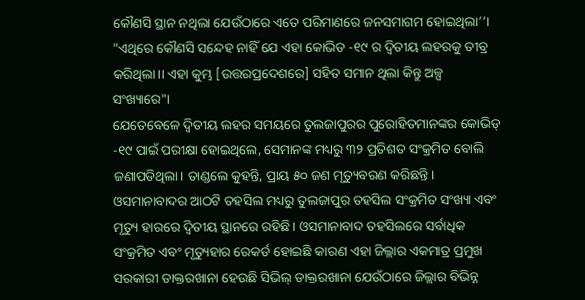କୌଣସି ସ୍ଥାନ ନଥିଲା ଯେଉଁଠାରେ ଏତେ ପରିମାଣରେ ଜନସମାଗମ ହୋଇଥିଲା’’। "ଏଥିରେ କୌଣସି ସନ୍ଦେହ ନାହିଁ ଯେ ଏହା କୋଭିଡ -୧୯ ର ଦ୍ୱିତୀୟ ଲହରକୁ ତୀବ୍ର କରିଥିଲା।। ଏହା କୁମ୍ଭ [ଉତ୍ତରପ୍ରଦେଶରେ] ସହିତ ସମାନ ଥିଲା କିନ୍ତୁ ଅଳ୍ପ ସଂଖ୍ୟାରେ"।
ଯେତେବେଳେ ଦ୍ୱିତୀୟ ଲହର ସମୟରେ ତୁଲଜାପୁରର ପୁରୋହିତମାନଙ୍କର କୋଭିଡ୍ -୧୯ ପାଇଁ ପରୀକ୍ଷା ହୋଇଥିଲେ, ସେମାନଙ୍କ ମଧ୍ୟରୁ ୩୨ ପ୍ରତିଶତ ସଂକ୍ରମିତ ବୋଲି ଜଣାପଡିଥିଲା। ତାଣ୍ଡଲେ କୁହନ୍ତି, ପ୍ରାୟ ୫୦ ଜଣ ମୃତ୍ୟୁବରଣ କରିଛନ୍ତି।
ଓସମାନାବାଦର ଆଠଟି ତହସିଲ ମଧ୍ୟରୁ ତୁଲଜାପୁର ତହସିଲ ସଂକ୍ରମିତ ସଂଖ୍ୟା ଏବଂ ମୃତ୍ୟୁ ହାରରେ ଦ୍ୱିତୀୟ ସ୍ଥାନରେ ରହିଛି। ଓସମାନାବାଦ ତହସିଲରେ ସର୍ବାଧିକ ସଂକ୍ରମିତ ଏବଂ ମୃତ୍ୟୁହାର ରେକର୍ଡ ହୋଇଛି କାରଣ ଏହା ଜିଲ୍ଲାର ଏକମାତ୍ର ପ୍ରମୁଖ ସରକାରୀ ଡାକ୍ତରଖାନା ହେଉଛି ସିଭିଲ୍ ଡାକ୍ତରଖାନା ଯେଉଁଠାରେ ଜିଲ୍ଲାର ବିଭିନ୍ନ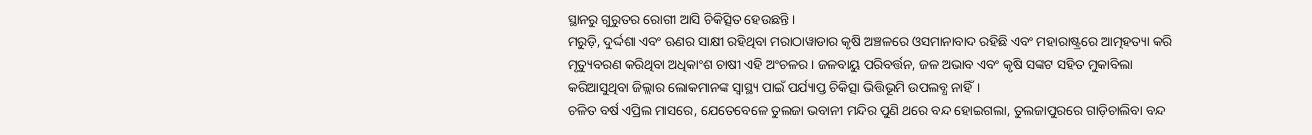ସ୍ଥାନରୁ ଗୁରୁତର ରୋଗୀ ଆସି ଚିକିତ୍ସିତ ହେଉଛନ୍ତି।
ମରୁଡ଼ି, ଦୁର୍ଦ୍ଦଶା ଏବଂ ଋଣର ସାକ୍ଷୀ ରହିଥିବା ମରାଠାୱାଡାର କୃଷି ଅଞ୍ଚଳରେ ଓସମାନାବାଦ ରହିଛି ଏବଂ ମହାରାଷ୍ଟ୍ରରେ ଆତ୍ମହତ୍ୟା କରି ମୃତ୍ୟୁବରଣ କରିଥିବା ଅଧିକାଂଶ ଚାଷୀ ଏହି ଅଂଚଳର। ଜଳବାୟୁ ପରିବର୍ତ୍ତନ, ଜଳ ଅଭାବ ଏବଂ କୃଷି ସଙ୍କଟ ସହିତ ମୁକାବିଲା କରିଆସୁଥିବା ଜିଲ୍ଲାର ଲୋକମାନଙ୍କ ସ୍ୱାସ୍ଥ୍ୟ ପାଇଁ ପର୍ଯ୍ୟାପ୍ତ ଚିକିତ୍ସା ଭିତ୍ତିଭୂମି ଉପଲବ୍ଧ ନାହିଁ।
ଚଳିତ ବର୍ଷ ଏପ୍ରିଲ ମାସରେ, ଯେତେବେଳେ ତୁଲଜା ଭବାନୀ ମନ୍ଦିର ପୁଣି ଥରେ ବନ୍ଦ ହୋଇଗଲା, ତୁଲଜାପୁରରେ ଗାଡ଼ିଚାଲିବା ବନ୍ଦ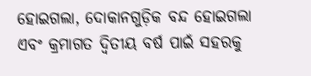ହୋଇଗଲା, ଦୋକାନଗୁଡ଼ିକ ବନ୍ଦ ହୋଇଗଲା ଏବଂ କ୍ରମାଗତ ଦ୍ୱିତୀୟ ବର୍ଷ ପାଇଁ ସହରକୁ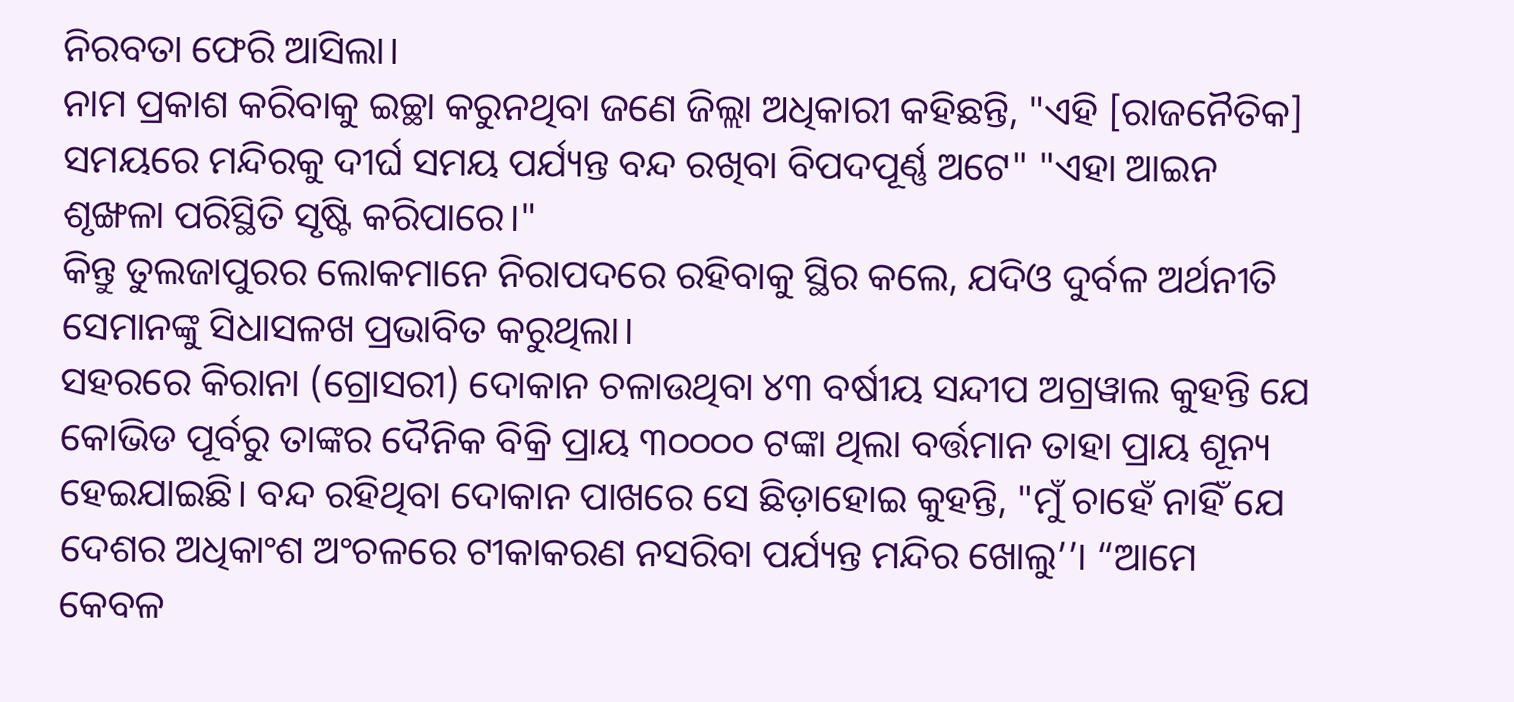ନିରବତା ଫେରି ଆସିଲା।
ନାମ ପ୍ରକାଶ କରିବାକୁ ଇଚ୍ଛା କରୁନଥିବା ଜଣେ ଜିଲ୍ଲା ଅଧିକାରୀ କହିଛନ୍ତି, "ଏହି [ରାଜନୈତିକ] ସମୟରେ ମନ୍ଦିରକୁ ଦୀର୍ଘ ସମୟ ପର୍ଯ୍ୟନ୍ତ ବନ୍ଦ ରଖିବା ବିପଦପୂର୍ଣ୍ଣ ଅଟେ" "ଏହା ଆଇନ ଶୃଙ୍ଖଳା ପରିସ୍ଥିତି ସୃଷ୍ଟି କରିପାରେ।"
କିନ୍ତୁ ତୁଲଜାପୁରର ଲୋକମାନେ ନିରାପଦରେ ରହିବାକୁ ସ୍ଥିର କଲେ, ଯଦିଓ ଦୁର୍ବଳ ଅର୍ଥନୀତି ସେମାନଙ୍କୁ ସିଧାସଳଖ ପ୍ରଭାବିତ କରୁଥିଲା।
ସହରରେ କିରାନା (ଗ୍ରୋସରୀ) ଦୋକାନ ଚଳାଉଥିବା ୪୩ ବର୍ଷୀୟ ସନ୍ଦୀପ ଅଗ୍ରୱାଲ କୁହନ୍ତି ଯେ କୋଭିଡ ପୂର୍ବରୁ ତାଙ୍କର ଦୈନିକ ବିକ୍ରି ପ୍ରାୟ ୩୦୦୦୦ ଟଙ୍କା ଥିଲା ବର୍ତ୍ତମାନ ତାହା ପ୍ରାୟ ଶୂନ୍ୟ ହେଇଯାଇଛି। ବନ୍ଦ ରହିଥିବା ଦୋକାନ ପାଖରେ ସେ ଛିଡ଼ାହୋଇ କୁହନ୍ତି, "ମୁଁ ଚାହେଁ ନାହିଁ ଯେ ଦେଶର ଅଧିକାଂଶ ଅଂଚଳରେ ଟୀକାକରଣ ନସରିବା ପର୍ଯ୍ୟନ୍ତ ମନ୍ଦିର ଖୋଲୁ’’। “ଆମେ କେବଳ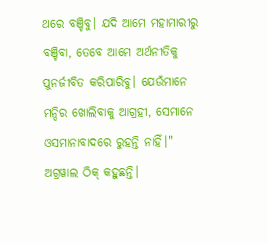ଥରେ ବଞ୍ଚିବୁ। ଯଦି ଆମେ ମହାମାରୀରୁ ବଞ୍ଚିବା, ତେବେ ଆମେ ଅର୍ଥନୀତିକୁ ପୁନର୍ଜୀବିତ କରିପାରିବୁ। ଯେଉଁମାନେ ମନ୍ଦିର ଖୋଲିବାକୁ ଆଗ୍ରହୀ, ସେମାନେ ଓସମାନାବାଦରେ ରୁହନ୍ତି ନାହିଁ।"
ଅଗ୍ରୱାଲ ଠିକ୍ କହୁଛନ୍ତି।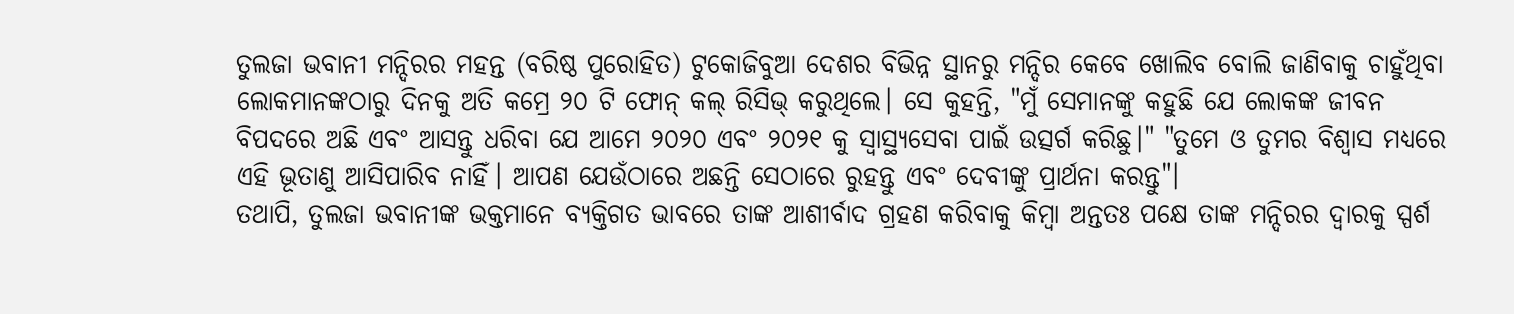ତୁଲଜା ଭବାନୀ ମନ୍ଦିରର ମହନ୍ତ (ବରିଷ୍ଠ ପୁରୋହିତ) ଟୁକୋଜିବୁଆ ଦେଶର ବିଭିନ୍ନ ସ୍ଥାନରୁ ମନ୍ଦିର କେବେ ଖୋଲିବ ବୋଲି ଜାଣିବାକୁ ଚାହୁଁଥିବା ଲୋକମାନଙ୍କଠାରୁ ଦିନକୁ ଅତି କମ୍ରେ ୨୦ ଟି ଫୋନ୍ କଲ୍ ରିସିଭ୍ କରୁଥିଲେ। ସେ କୁହନ୍ତି, "ମୁଁ ସେମାନଙ୍କୁ କହୁଛି ଯେ ଲୋକଙ୍କ ଜୀବନ ବିପଦରେ ଅଛି ଏବଂ ଆସନ୍ତୁ ଧରିବା ଯେ ଆମେ ୨୦୨୦ ଏବଂ ୨୦୨୧ କୁ ସ୍ୱାସ୍ଥ୍ୟସେବା ପାଇଁ ଉତ୍ସର୍ଗ କରିଛୁ।" "ତୁମେ ଓ ତୁମର ବିଶ୍ୱାସ ମଧ୍ୟରେ ଏହି ଭୂତାଣୁ ଆସିପାରିବ ନାହିଁ। ଆପଣ ଯେଉଁଠାରେ ଅଛନ୍ତି ସେଠାରେ ରୁହନ୍ତୁ ଏବଂ ଦେବୀଙ୍କୁ ପ୍ରାର୍ଥନା କରନ୍ତୁ"।
ତଥାପି, ତୁଲଜା ଭବାନୀଙ୍କ ଭକ୍ତମାନେ ବ୍ୟକ୍ତିଗତ ଭାବରେ ତାଙ୍କ ଆଶୀର୍ବାଦ ଗ୍ରହଣ କରିବାକୁ କିମ୍ବା ଅନ୍ତତଃ ପକ୍ଷେ ତାଙ୍କ ମନ୍ଦିରର ଦ୍ୱାରକୁ ସ୍ପର୍ଶ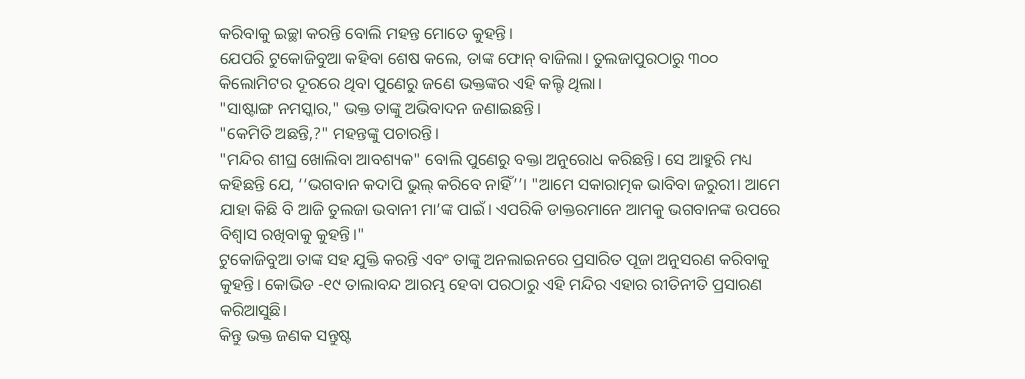କରିବାକୁ ଇଚ୍ଛା କରନ୍ତି ବୋଲି ମହନ୍ତ ମୋତେ କୁହନ୍ତି।
ଯେପରି ଟୁକୋଜିବୁଆ କହିବା ଶେଷ କଲେ, ତାଙ୍କ ଫୋନ୍ ବାଜିଲା। ତୁଲଜାପୁରଠାରୁ ୩୦୦ କିଲୋମିଟର ଦୂରରେ ଥିବା ପୁଣେରୁ ଜଣେ ଭକ୍ତଙ୍କର ଏହି କଲ୍ଟି ଥିଲା।
"ସାଷ୍ଟାଙ୍ଗ ନମସ୍କାର," ଭକ୍ତ ତାଙ୍କୁ ଅଭିବାଦନ ଜଣାଇଛନ୍ତି।
"କେମିତି ଅଛନ୍ତି,?" ମହନ୍ତଙ୍କୁ ପଚାରନ୍ତି।
"ମନ୍ଦିର ଶୀଘ୍ର ଖୋଲିବା ଆବଶ୍ୟକ" ବୋଲି ପୁଣେରୁ ବକ୍ତା ଅନୁରୋଧ କରିଛନ୍ତି। ସେ ଆହୁରି ମଧ୍ୟ କହିଛନ୍ତି ଯେ, ‘‘ଭଗବାନ କଦାପି ଭୁଲ୍ କରିବେ ନାହିଁ’’। "ଆମେ ସକାରାତ୍ମକ ଭାବିବା ଜରୁରୀ। ଆମେ ଯାହା କିଛି ବି ଆଜି ତୁଲଜା ଭବାନୀ ମା’ଙ୍କ ପାଇଁ। ଏପରିକି ଡାକ୍ତରମାନେ ଆମକୁ ଭଗବାନଙ୍କ ଉପରେ ବିଶ୍ୱାସ ରଖିବାକୁ କୁହନ୍ତି।"
ଟୁକୋଜିବୁଆ ତାଙ୍କ ସହ ଯୁକ୍ତି କରନ୍ତି ଏବଂ ତାଙ୍କୁ ଅନଲାଇନରେ ପ୍ରସାରିତ ପୂଜା ଅନୁସରଣ କରିବାକୁ କୁହନ୍ତି। କୋଭିଡ -୧୯ ତାଲାବନ୍ଦ ଆରମ୍ଭ ହେବା ପରଠାରୁ ଏହି ମନ୍ଦିର ଏହାର ରୀତିନୀତି ପ୍ରସାରଣ କରିଆସୁଛି।
କିନ୍ତୁ ଭକ୍ତ ଜଣକ ସନ୍ତୁଷ୍ଟ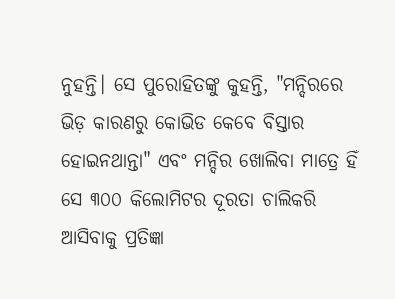ନୁହନ୍ତି। ସେ ପୁରୋହିତଙ୍କୁ କୁହନ୍ତି, "ମନ୍ଦିରରେ ଭିଡ଼ କାରଣରୁ କୋଭିଡ କେବେ ବିସ୍ତାର ହୋଇନଥାନ୍ତା" ଏବଂ ମନ୍ଦିର ଖୋଲିବା ମାତ୍ରେ ହିଁ ସେ ୩୦୦ କିଲୋମିଟର ଦୂରତା ଚାଲିକରି ଆସିବାକୁ ପ୍ରତିଜ୍ଞା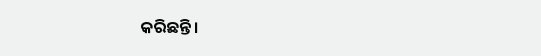କରିଛନ୍ତି।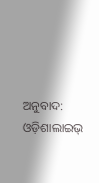ଅନୁବାଦ: ଓଡ଼ିଶାଲାଇଭ୍